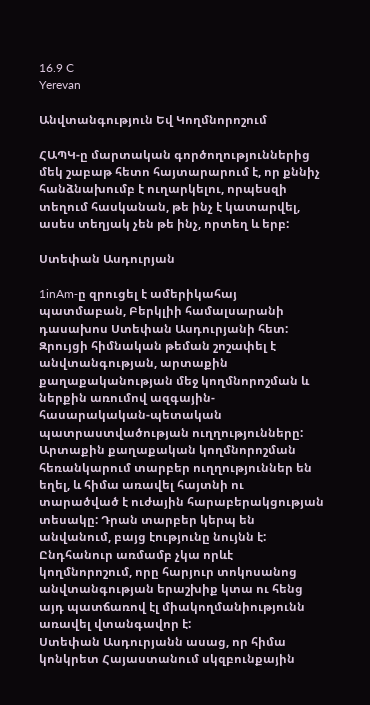16.9 C
Yerevan

Անվտանգություն Եվ Կողմնորոշում

ՀԱՊԿ‑ը մարտական գործողություններից մեկ շաբաթ հետո հայտարարում է, որ քննիչ հանձնախումբ է ուղարկելու, որպեսզի տեղում հասկանան, թե ինչ է կատարվել, ասես տեղյակ չեն թե ինչ, որտեղ և երբ:

Ստեփան Ասդուրյան

1inAm‑ը զրուցել է ամերիկահայ պատմաբան, Բերկլիի համալսարանի դասախոս Ստեփան Ասդուրյանի հետ:
Զրույցի հիմնական թեման շոշափել է անվտանգության, արտաքին քաղաքականության մեջ կողմնորոշման և ներքին առումով ազգային-հասարակական-պետական պատրաստվածության ուղղությունները:
Արտաքին քաղաքական կողմնորոշման հեռանկարում տարբեր ուղղություններ են եղել, և հիմա առավել հայտնի ու տարածված է ուժային հարաբերակցության տեսակը: Դրան տարբեր կերպ են անվանում, բայց էությունը նույնն է:
Ընդհանուր առմամբ չկա որևէ կողմնորոշում, որը հարյուր տոկոսանոց անվտանգության երաշխիք կտա ու հենց այդ պատճառով էլ միակողմանիությունն առավել վտանգավոր է:
Ստեփան Ասդուրյանն ասաց, որ հիմա կոնկրետ Հայաստանում սկզբունքային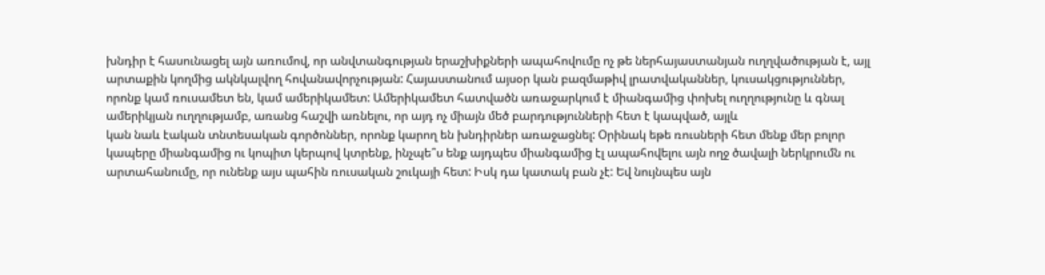խնդիր է հասունացել այն առումով, որ անվտանգության երաշխիքների ապահովումը ոչ թե ներհայաստանյան ուղղվածության է, այլ արտաքին կողմից ակնկալվող հովանավորչության: Հայաստանում այսօր կան բազմաթիվ լրատվականներ, կուսակցություններ, որոնք կամ ռուսամետ են, կամ ամերիկամետ: Ամերիկամետ հատվածն առաջարկում է միանգամից փոխել ուղղությունը և գնալ ամերիկյան ուղղությամբ, առանց հաշվի առնելու, որ այդ ոչ միայն մեծ բարդությունների հետ է կապված, այլև
կան նաև էական տնտեսական գործոններ, որոնք կարող են խնդիրներ առաջացնել: Օրինակ եթե ռուսների հետ մենք մեր բոլոր կապերը միանգամից ու կոպիտ կերպով կտրենք, ինչպե՞ս ենք այդպես միանգամից էլ ապահովելու այն ողջ ծավալի ներկրումն ու արտահանումը, որ ունենք այս պահին ռուսական շուկայի հետ: Իսկ դա կատակ բան չէ: Եվ նույնպես այն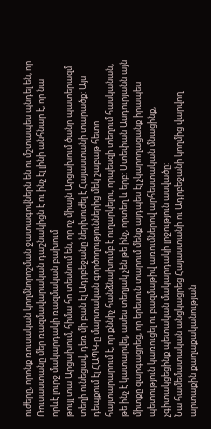ուժերը, որոնք ռուսական կողմնորոշման ջատագովներն են ու մշտապես պնդել են, որ Ռուսաստանը մեր ռազմավարական դաշնակիցն է ու ինչ էլ լինի անհնար է, որ նա որևէ լուրջ մակարդակի ռազմական բախում
թույլ տա Արցախում, հիմա հո տեսնում են, որ ոչ միայն Արցախում ծանր պատերազմ տեղի ունեցավ, դեռ մի բան էլ Ադրբեջանը ներխուժել է Հայաստանի տարածք: Այս դեպքում էլ ՀԱՊԿ‑ը մարտական գործողություններից մեկ շաբաթ հետո հայտարարում է, որ քննիչ հանձնախումբ է ուղարկելու, որպեսզի տեղում հասկանան, թե ինչ է կատարվել, ասես տեղյակ չեն թե ինչ, որտեղ և երբ: Ստեփան Ասդուրյանն այն միտքը զարգացրեց, որ երեսուն տարում մենք այդպես էլ չկարողացանք իրապես պետություն կառուցել ու բազմաթիվ առումներով արհեստական մնացինք, չգիտակցեցինք պետական մակարդակի լրջություն ասվածը:
Նա համեմատական անցկացրեց Հայաստանի ու Ադրբեջանի կողմից վարվող արտաքին քաղաքականության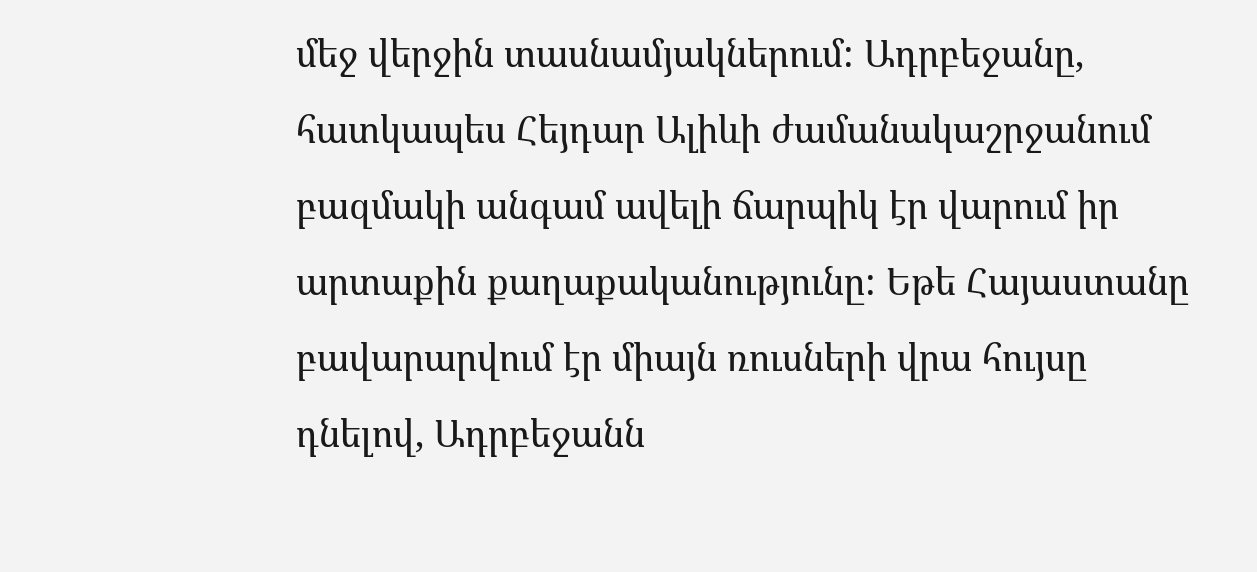մեջ վերջին տասնամյակներում: Ադրբեջանը, հատկապես Հեյդար Ալիևի ժամանակաշրջանում բազմակի անգամ ավելի ճարպիկ էր վարում իր արտաքին քաղաքականությունը: Եթե Հայաստանը բավարարվում էր միայն ռուսների վրա հույսը դնելով, Ադրբեջանն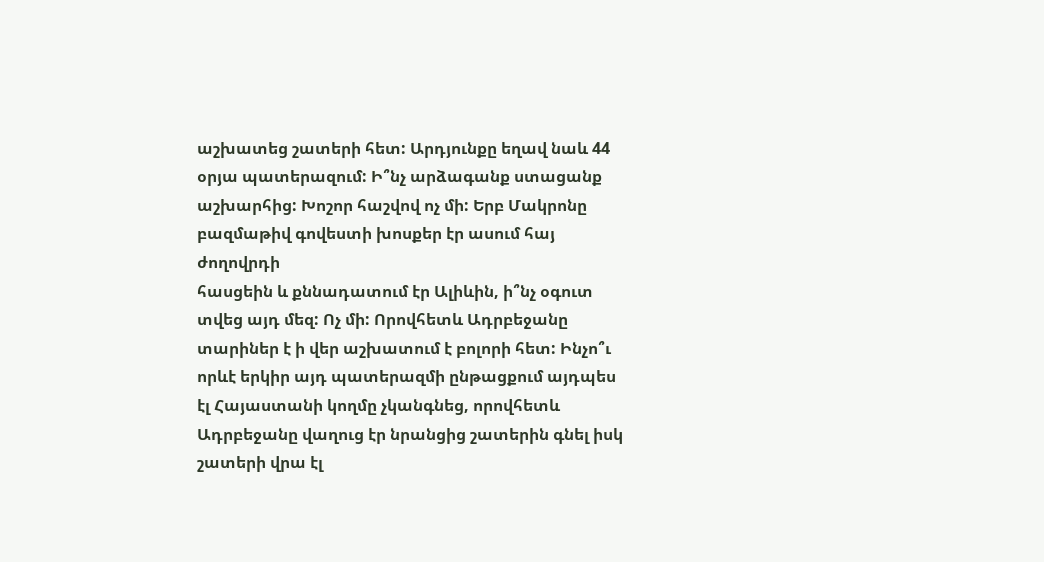աշխատեց շատերի հետ: Արդյունքը եղավ նաև 44 օրյա պատերազում: Ի՞նչ արձագանք ստացանք աշխարհից: Խոշոր հաշվով ոչ մի: Երբ Մակրոնը բազմաթիվ գովեստի խոսքեր էր ասում հայ ժողովրդի
հասցեին և քննադատում էր Ալիևին, ի՞նչ օգուտ տվեց այդ մեզ: Ոչ մի: Որովհետև Ադրբեջանը տարիներ է ի վեր աշխատում է բոլորի հետ: Ինչո՞ւ որևէ երկիր այդ պատերազմի ընթացքում այդպես էլ Հայաստանի կողմը չկանգնեց, որովհետև Ադրբեջանը վաղուց էր նրանցից շատերին գնել իսկ շատերի վրա էլ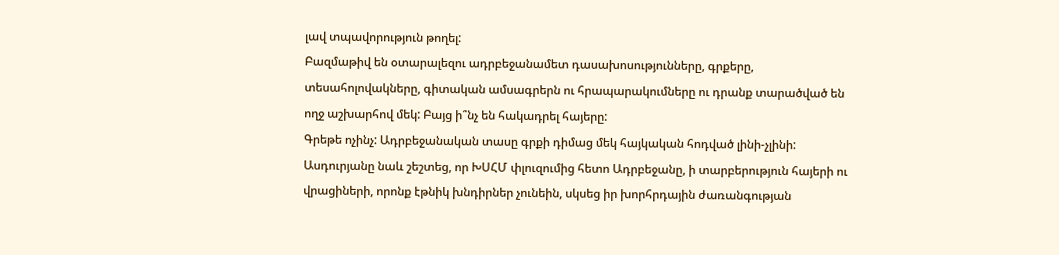լավ տպավորություն թողել:
Բազմաթիվ են օտարալեզու ադրբեջանամետ դասախոսությունները, գրքերը, տեսահոլովակները, գիտական ամսագրերն ու հրապարակումները ու դրանք տարածված են ողջ աշխարհով մեկ: Բայց ի՞նչ են հակադրել հայերը:
Գրեթե ոչինչ: Ադրբեջանական տասը գրքի դիմաց մեկ հայկական հոդված լինի-չլինի:
Ասդուրյանը նաև շեշտեց, որ ԽՍՀՄ փլուզումից հետո Ադրբեջանը, ի տարբերություն հայերի ու վրացիների, որոնք էթնիկ խնդիրներ չունեին, սկսեց իր խորհրդային ժառանգության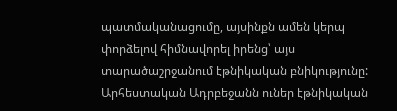պատմականացումը, այսինքն ամեն կերպ փորձելով հիմնավորել իրենց՝ այս տարածաշրջանում էթնիկական բնիկությունը: Արհեստական Ադրբեջանն ուներ էթնիկական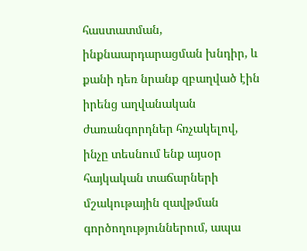հաստատման, ինքնաարդարացման խնդիր, և քանի դեռ նրանք զբաղված էին իրենց աղվանական ժառանգորդներ հռչակելով, ինչը տեսնում ենք այսօր հայկական տաճարների մշակութային զավթման գործողություններում, ապա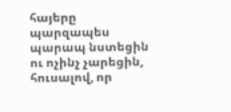հայերը պարզապես պարապ նստեցին ու ոչինչ չարեցին, հուսալով, որ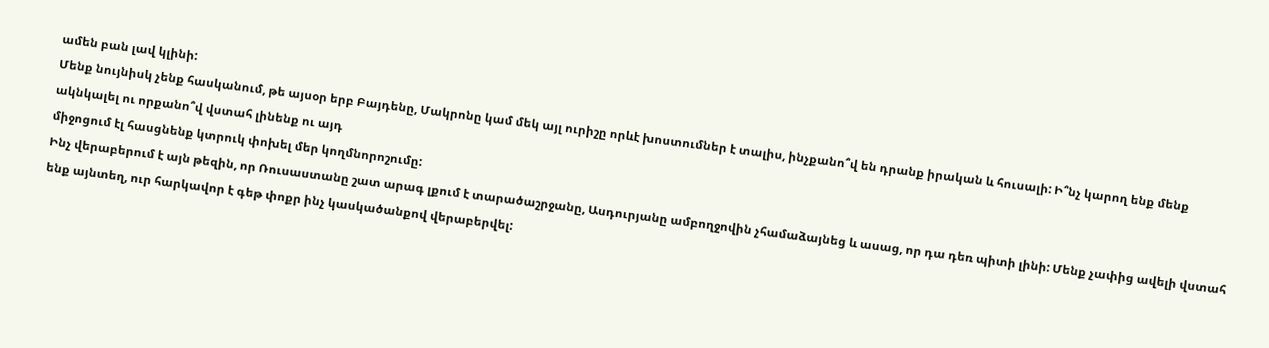ամեն բան լավ կլինի:
Մենք նույնիսկ չենք հասկանում, թե այսօր երբ Բայդենը, Մակրոնը կամ մեկ այլ ուրիշը որևէ խոստումներ է տալիս, ինչքանո՞վ են դրանք իրական և հուսալի: Ի՞նչ կարող ենք մենք ակնկալել ու որքանո՞վ վստահ լինենք ու այդ
միջոցում էլ հասցնենք կտրուկ փոխել մեր կողմնորոշումը:
Ինչ վերաբերում է այն թեզին, որ Ռուսաստանը շատ արագ լքում է տարածաշրջանը, Ասդուրյանը ամբողջովին չհամաձայնեց և ասաց, որ դա դեռ պիտի լինի: Մենք չափից ավելի վստահ ենք այնտեղ, ուր հարկավոր է գեթ փոքր ինչ կասկածանքով վերաբերվել: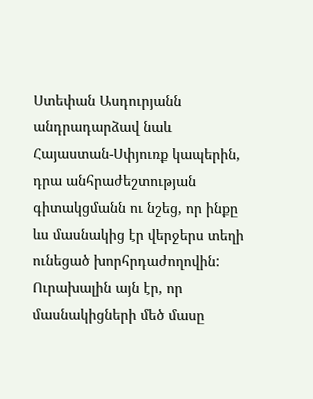Ստեփան Ասդուրյանն անդրադարձավ նաև Հայաստան-Սփյուռք կապերին, դրա անհրաժեշտության գիտակցմանն ու նշեց, որ ինքը ևս մասնակից էր վերջերս տեղի ունեցած խորհրդաժողովին: Ուրախալին այն էր, որ մասնակիցների մեծ մասը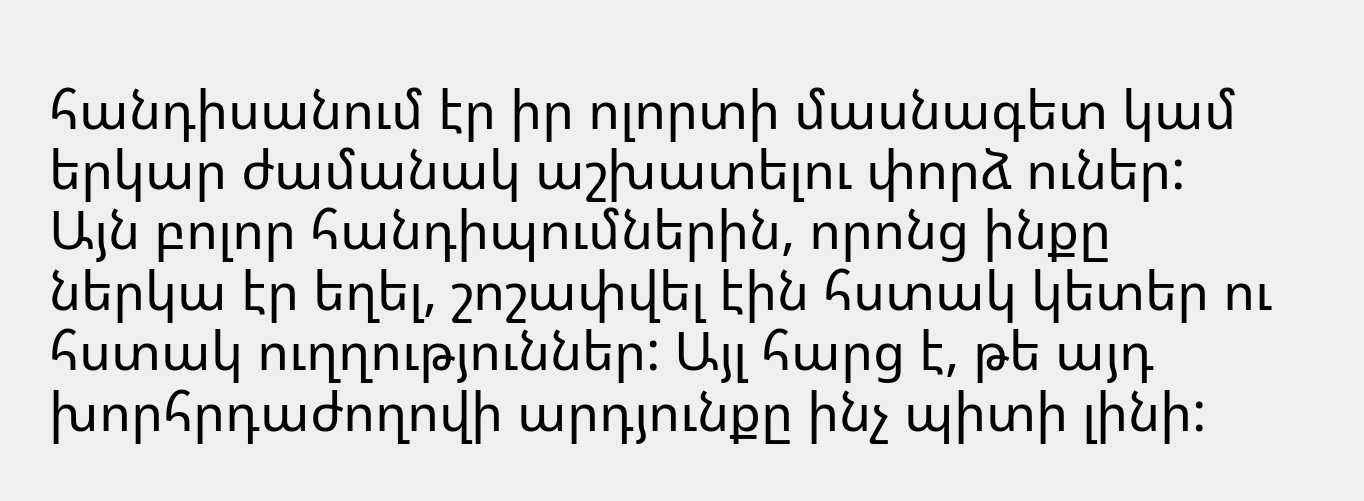հանդիսանում էր իր ոլորտի մասնագետ կամ երկար ժամանակ աշխատելու փորձ ուներ: Այն բոլոր հանդիպումներին, որոնց ինքը ներկա էր եղել, շոշափվել էին հստակ կետեր ու հստակ ուղղություններ: Այլ հարց է, թե այդ խորհրդաժողովի արդյունքը ինչ պիտի լինի: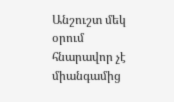Անշուշտ մեկ օրում հնարավոր չէ միանգամից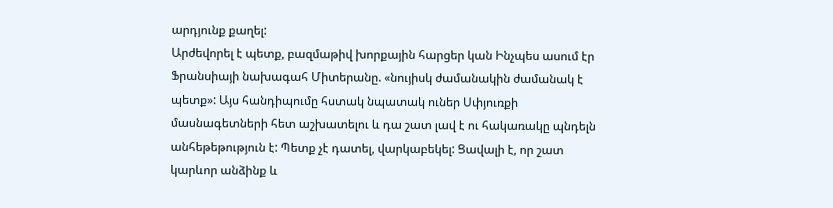արդյունք քաղել:
Արժեվորել է պետք, բազմաթիվ խորքային հարցեր կան Ինչպես ասում էր Ֆրանսիայի նախագահ Միտերանը. «նույիսկ ժամանակին ժամանակ է պետք»: Այս հանդիպումը հստակ նպատակ ուներ Սփյուռքի մասնագետների հետ աշխատելու և դա շատ լավ է ու հակառակը պնդելն անհեթեթություն է: Պետք չէ դատել, վարկաբեկել: Ցավալի է, որ շատ կարևոր անձինք և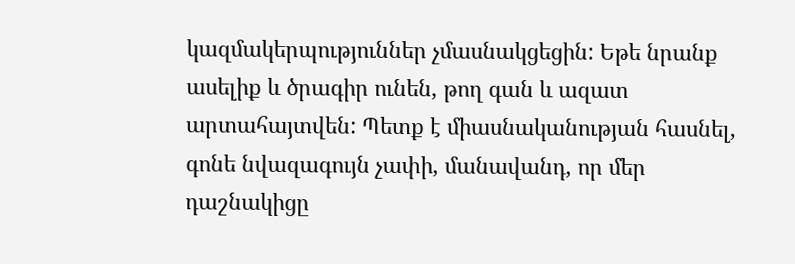կազմակերպություններ չմասնակցեցին: Եթե նրանք ասելիք և ծրագիր ունեն, թող գան և ազատ արտահայտվեն: Պետք է միասնականության հասնել, գոնե նվազագույն չափի, մանավանդ, որ մեր դաշնակիցը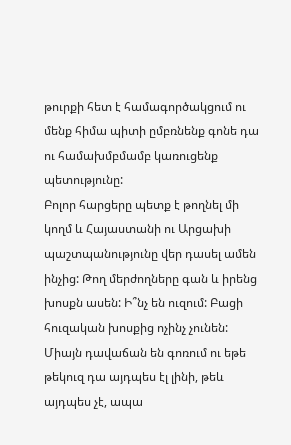թուրքի հետ է համագործակցում ու մենք հիմա պիտի ըմբռնենք գոնե դա ու համախմբմամբ կառուցենք պետությունը:
Բոլոր հարցերը պետք է թողնել մի կողմ և Հայաստանի ու Արցախի պաշտպանությունը վեր դասել ամեն ինչից: Թող մերժողները գան և իրենց խոսքն ասեն: Ի՞նչ են ուզում: Բացի հուզական խոսքից ոչինչ չունեն: Միայն դավաճան են գոռում ու եթե թեկուզ դա այդպես էլ լինի, թեև այդպես չէ, ապա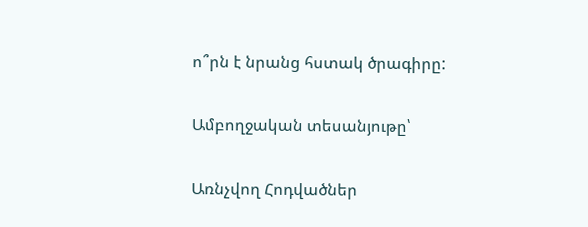ո՞րն է նրանց հստակ ծրագիրը:

Ամբողջական տեսանյութը՝

Առնչվող Հոդվածներ